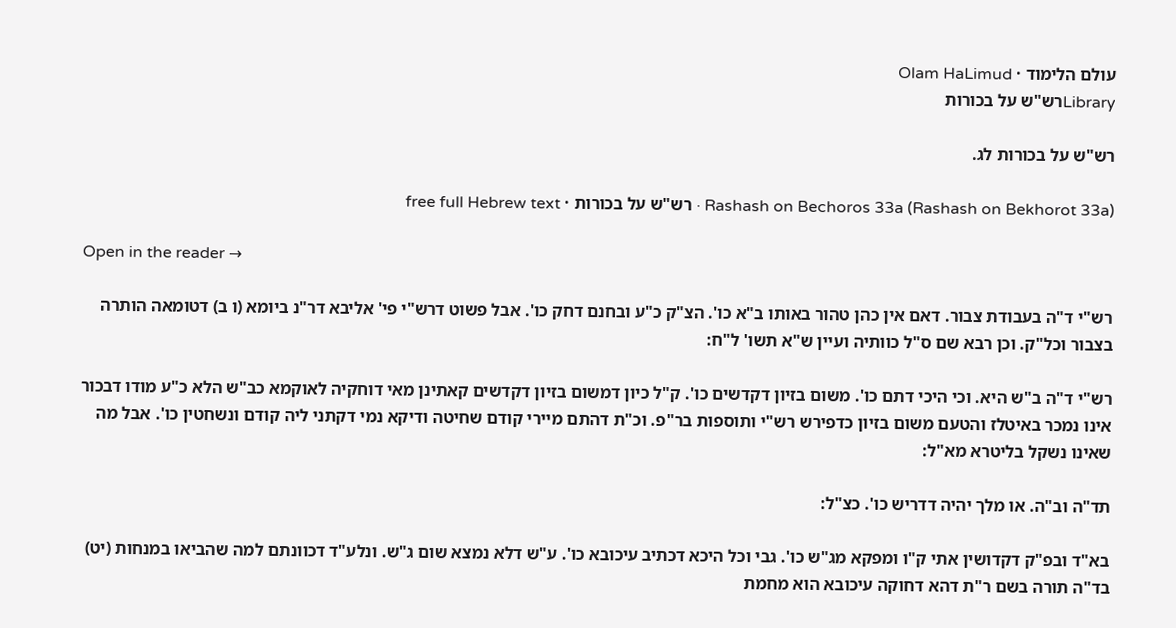עולם הלימוד · Olam HaLimud
Libraryרש"ש על בכורות

רש"ש על בכורות לג.

Rashash on Bechoros 33a (Rashash on Bekhorot 33a) · רש"ש על בכורות · free full Hebrew text

Open in the reader →

רש"י ד"ה בעבודת צבור. דאם אין כהן טהור באותו ב"א כו'. הצ"ק כ"ע ובחנם דחק כו'. אבל פשוט דרש"י פי' אליבא דר"נ ביומא (ו ב) דטומאה הותרה בצבור וכל"ק. וכן רבא שם ס"ל כוותיה ועיין ש"א תשו' ל"ח:

רש"י ד"ה ב"ש היא. וכי היכי דתם כו'. משום בזיון דקדשים כו'. ק"ל כיון דמשום בזיון דקדשים קאתינן מאי דוחקיה לאוקמא כב"ש הלא כ"ע מודו דבכור אינו נמכר באיטלז והטעם משום בזיון כדפירש רש"י ותוספות בר"פ. וכ"ת דהתם מיירי קודם שחיטה ודיקא נמי דקתני ליה קודם ונשחטין כו'. אבל מה שאינו נשקל בליטרא מא"ל:

תד"ה וב"ה. או מלך יהיה דדריש כו'. כצ"ל:

בא"ד ובפ"ק דקדושין אתי ק"ו ומפקא מג"ש כו'. גבי וכל היכא דכתיב עיכובא כו'. ע"ש דלא נמצא שום ג"ש. ונלע"ד דכוונתם למה שהביאו במנחות (יט) בד"ה תורה בשם ר"ת דהא דחוקה עיכובא הוא מחמת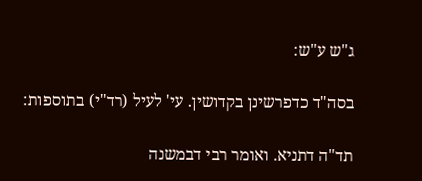ג"ש ע"ש:

בסה"ד כדפרשינן בקדושין. עי' לעיל (רד"י) בתוספות:

תד"ה דתניא. ואומר רבי דבמשנה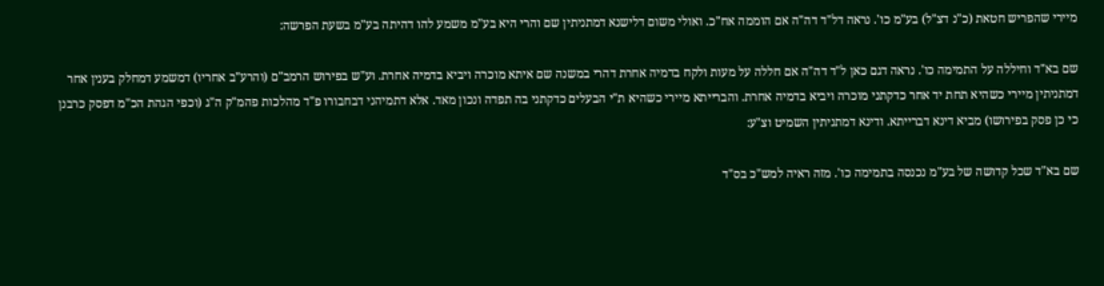מיירי שהפריש חטאת (כ"נ דצ"ל) בע"מ כו'. נראה דל"ד דה"ה אם הוממה אח"כ. ואולי משום דלישנא דמתניתין שם והרי היא בע"מ משמע להו דהיתה בע"מ בשעת הפרשה:

שם בא"ד וחיללה על התמימה כו'. נראה דגם כאן ל"ד דה"ה אם חללה על מעות ולקח בדמיה אחרת דהרי במשנה שם איתא מוכרה ויביא בדמיה אחרת. וע"ש בפירוש הרמב"ם (והרע"ב אחריו) דמשמע דמחלק בענין אחר דמתניתין מיירי כשהיא תחת יד אחר כדקתני מוכרה ויביא בדמיה אחרת. והברייתא מיירי כשהיא ת"י הבעלים כדקתני בה תפדה ונכון מאד. אלא דתמיהני דבחבורו פ"ד מהלכות פהמ"ק ה"ג (וכפי הגהת הכ"מ דפסק כרבנן כי כן פסק בפירושו) מביא דינא דברייתא. ודינא דמתניתין השמיט וצ"ע:

שם בא"ד שכל קדושה של בע"מ נכנסה בתמימה כו'. מזה ראיה למש"כ בס"ד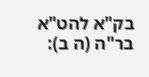בק"א להט"א בר"ה (ה ב):